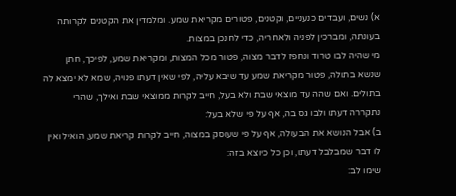א) נשים, ועבדים כנעניים, וקטנים, פטורים מקריאת שמע. ומלמדין את הקטנים לקרותה בעונתה, ומברכין לפניה ולאחריה, כדי לחנכן במצות.
מי שהיה לבו טרוד ונחפז לדבר מצוה, פטור מכל המצות, ומקריאת שמע, לפיכך, חתן שנשא בתולה, פטור מקריאת שמע עד שיבא עליה, לפי שאין דעתו פנויה, שמא לא ימצא לה בתולים. ואם שהה עד מוצאי שבת ולא בעל, חייב לקרות ממוצאי שבת ואילך, שהרי נתקררה דעתו ולבו גס בה, אף על פי שלא בעל:
ב) אבל הנושא את הבעולה, אף על פי שעוסק במצוה, חייב לקרות קריאת שמע, הואיל ואין לו דבר שמבלבל דעתו, וכן כל כיוצא בזה:
שימו לב: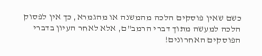כשם שאין פוסקים הלכה מהמשנה או מהגמרא, כך אין לפסוק הלכה למעשה מתוך דברי הרמב"ם, אלא לאחר העיון בדברי הפוסקים האחרונים!